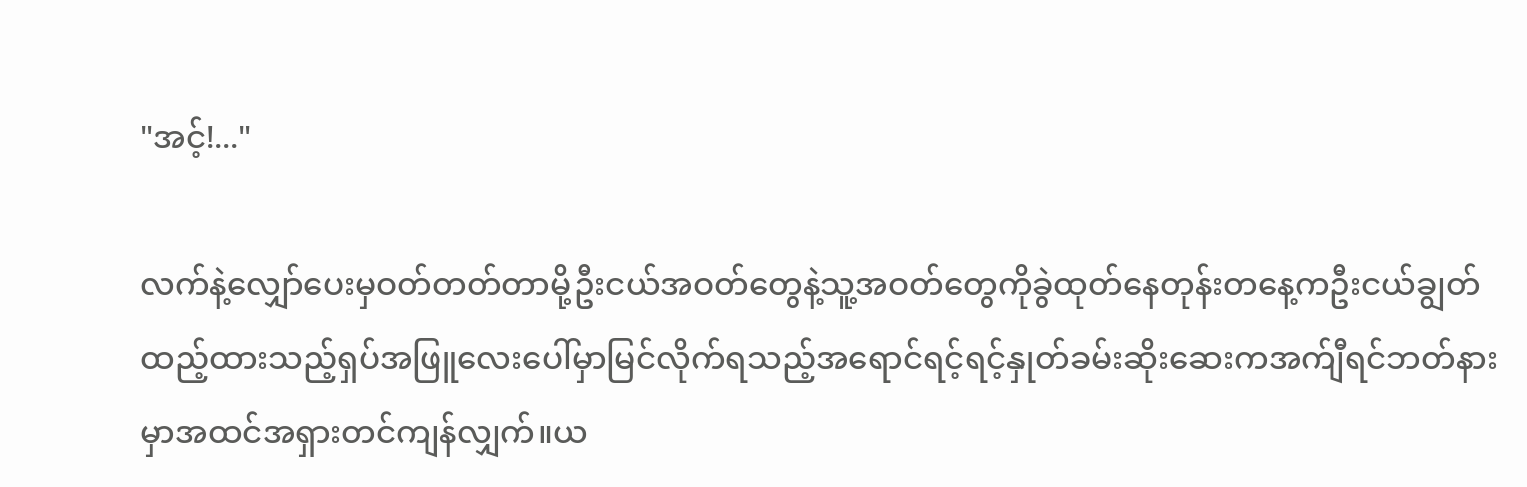"အင့်!..."

လက်နဲ့လျှော်ပေးမှဝတ်တတ်တာမို့ဦးငယ်အဝတ်တွေနဲ့သူ့အဝတ်တွေကိုခွဲထုတ်နေတုန်းတနေ့ကဦးငယ်ချွတ်ထည့်ထားသည့်ရှပ်အဖြူလေးပေါ်မှာမြင်လိုက်ရသည့်အရောင်ရင့်ရင့်နှုတ်ခမ်းဆိုးဆေးကအက်ျီရင်ဘတ်နားမှာအထင်အရှားတင်ကျန်လျှက်။ယ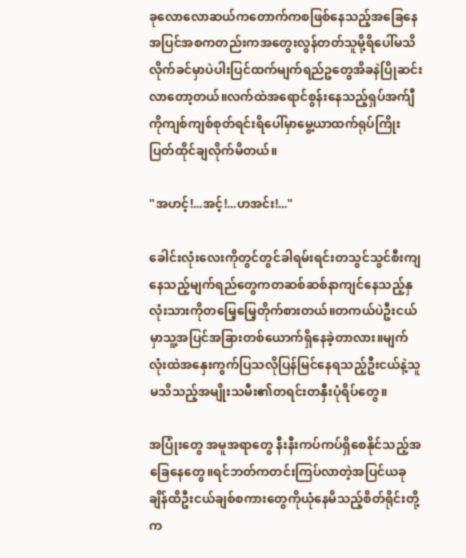ခုလောလောဆယ်ကတောက်ကစဖြစ်နေသည့်အခြေနေအပြင်အစကတည်းကအတွေးလွန်တတ်သူမို့ရိပေါ်မသိလိုက်ခင်မှာပဲပါးပြင်ထက်မျက်ရည်ဥတွေအိခနဲပြိုဆင်းလာတော့တယ်။လက်ထဲအရောင်စွန်းနေသည့်ရှပ်အက်ျီကိုကျစ်ကျစ်စုတ်ရင်းရိပေါ်မှာမွေ့ယာထက်ရုပ်ကြိုးပြတ်ထိုင်ချလိုက်မိတယ်။

"အဟင့်!...အင့်!...ဟအင်း!..."

ခေါင်းလုံးလေးကိုတွင်တွင်ခါရမ်းရင်းတသွင်သွင်စီးကျနေသည့်မျက်ရည်တွေကတဆစ်ဆစ်နာကျင်နေသည့်နှလုံးသားကိုတမြေ့မြေ့တိုက်စားတယ်။တကယ်ပဲဦးငယ်မှာသူ့အပြင်အခြားတစ်ယောက်ရှိနေခဲ့တာလား။မျက်လုံးထဲအနှေးကွက်ပြသလိုပြန်မြင်နေရသည့်ဦးငယ်နဲ့သူမသိသည့်အမျိုးသမီး၏တရင်းတနှီးပုံရိပ်တွေ။

အပြုံးတွေ အမူအရာတွေ နီးနီးကပ်ကပ်ရှိစေနိုင်သည့်အခြေနေတွေ။ရင်ဘတ်ကတင်းကြပ်လာတဲ့အပြင်ယခုချိန်ထိဦးငယ်ချစ်စကားတွေကိုယုံနေမိသည့်စိတ်ရိုင်းတို့က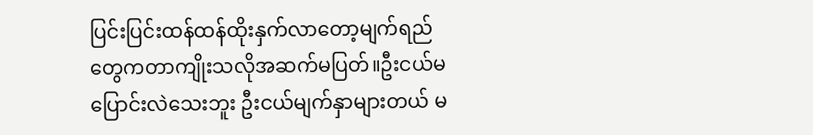ပြင်းပြင်းထန်ထန်ထိုးနှက်လာတော့မျက်ရည်တွေကတာကျိုးသလိုအဆက်မပြတ်။ဦးငယ်မပြောင်းလဲသေးဘူး ဦးငယ်မျက်နှာများတယ် မ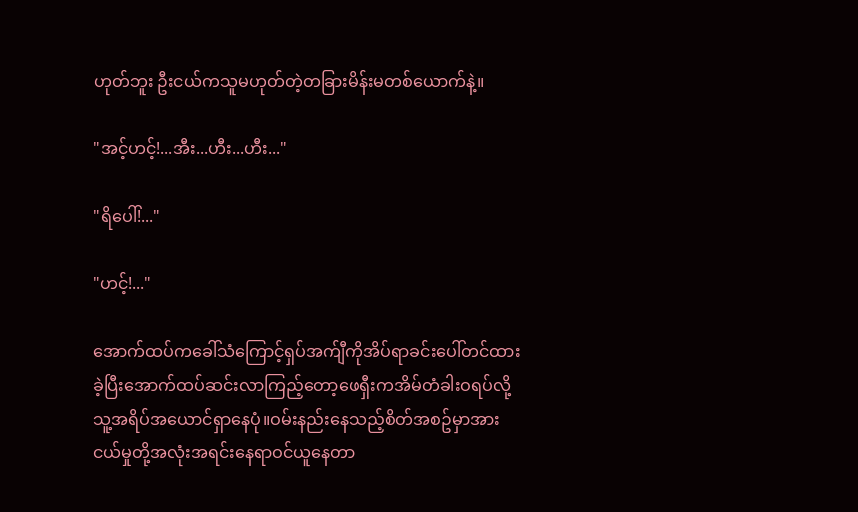ဟုတ်ဘူး ဦးငယ်ကသူမဟုတ်တဲ့တခြားမိန်းမတစ်ယောက်နဲ့။

"အင့်ဟင့်!...အီး...ဟီး...ဟီး..."

"ရိပေါ်!..."

"ဟင့်!..."

အောက်ထပ်ကခေါ်သံကြောင့်ရှပ်အက်ျီကိုအိပ်ရာခင်းပေါ်တင်ထားခဲ့ပြီးအောက်ထပ်ဆင်းလာကြည့်တော့ဖေရှီးကအိမ်တံခါးဝရပ်လို့သူ့အရိပ်အယောင်ရှာနေပုံ။ဝမ်းနည်းနေသည့်စိတ်အစဥ်မှာအားငယ်မှုတို့အလုံးအရင်းနေရာဝင်ယူနေတာ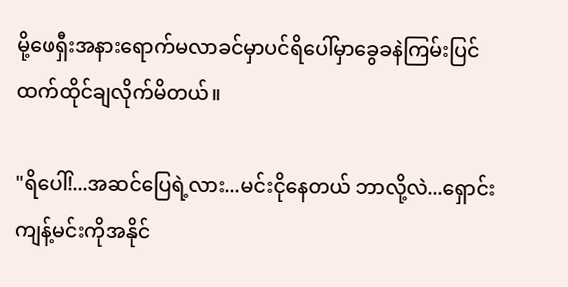မို့ဖေရှီးအနားရောက်မလာခင်မှာပင်ရိပေါ်မှာခွေခနဲကြမ်းပြင်ထက်ထိုင်ချလိုက်မိတယ်။

"ရိပေါ်!...အဆင်ပြေရဲ့လား...မင်းငိုနေတယ် ဘာလို့လဲ...ရှောင်းကျန့်မင်းကိုအနိုင်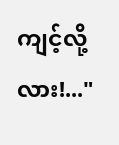ကျင့်လို့လား!..."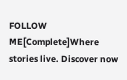FOLLOW ME[Complete]Where stories live. Discover now